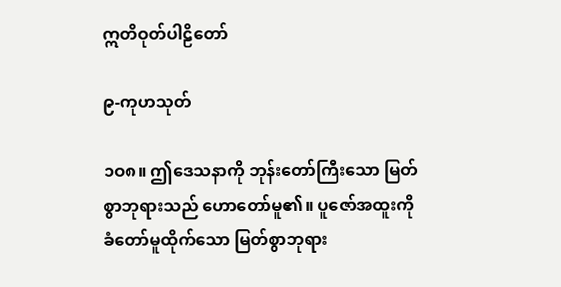ဣတိဝုတ်ပါဠိတော်

၉-ကုဟသုတ်

၁ဝ၈။ ဤဒေသနာကို ဘုန်းတော်ကြီးသော မြတ်စွာဘုရားသည် ဟောတော်မူ၏။ ပူဇော်အထူးကို ခံတော်မူထိုက်သော မြတ်စွာဘုရား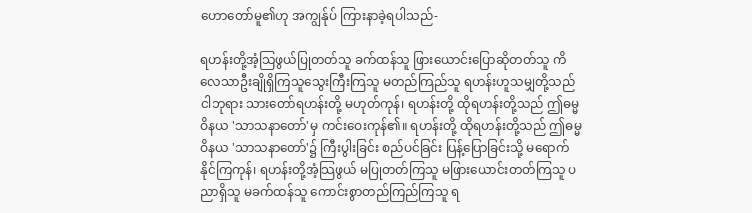ဟောတော်မူ၏ဟု အကျွန်ုပ် ကြားနာခဲ့ရပါသည်-

ရဟန်းတို့အံ့သြဖွယ်ပြုတတ်သူ ခက်ထန်သူ ဖြားယောင်းပြောဆိုတတ်သူ ကိလေသာဦးချိုရှိကြသူသွေးကြီးကြသူ မတည်ကြည်သူ ရဟန်းဟူသမျှတို့သည် ငါဘုရား သားတော်ရဟန်းတို့ မဟုတ်ကုန်၊ ရဟန်းတို့ ထိုရဟန်းတို့သည် ဤဓမ္မဝိနယ 'သာသနာတော်'မှ ကင်းဝေးကုန်၏။ ရဟန်းတို့ ထိုရဟန်းတို့သည် ဤဓမ္မဝိနယ 'သာသနာတော်'၌ ကြီးပွါးခြင်း စည်ပင်ခြင်း ပြန့်ပြောခြင်းသို့ မရောက်နိုင်ကြကုန်၊ ရဟန်းတို့အံ့သြဖွယ် မပြုတတ်ကြသူ မဖြားယောင်းတတ်ကြသူ ပညာရှိသူ မခက်ထန်သူ ကောင်းစွာတည်ကြည်ကြသူ ရ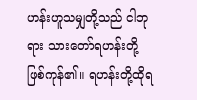ဟန်းဟူသမျှတို့သည် ငါဘုရား သားတော်ရဟန်းတို့ ဖြစ်ကုန်၏။ ရဟန်းတို့ထိုရ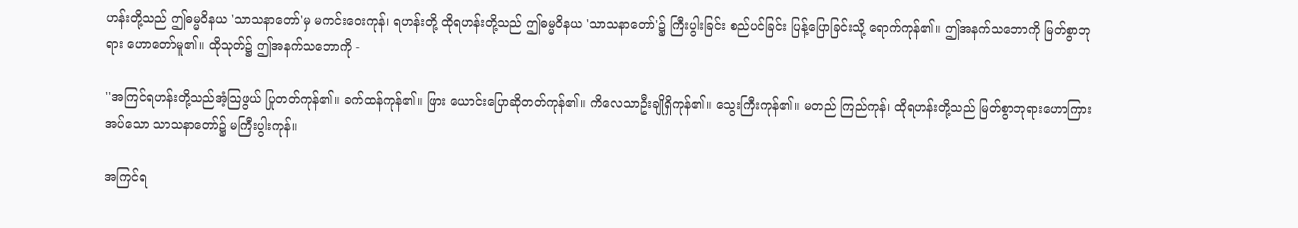ဟန်းတို့သည် ဤဓမ္မဝိနယ 'သာသနာတော်'မှ မကင်းဝေးကုန်၊ ရဟန်းတို့ ထိုရဟန်းတို့သည် ဤဓမ္မဝိနယ 'သာသနာတော်'၌ ကြီးပွါးခြင်း စည်ပင်ခြင်း ပြန့်ပြောခြင်းသို့ ရောက်ကုန်၏။ ဤအနက်သဘောကို မြတ်စွာဘုရား ဟောတော်မူ၏။ ထိုသုတ်၌ ဤအနက်သဘောကို -

''အကြင်ရဟန်းတို့သည်အံ့သြဖွယ် ပြုတတ်ကုန်၏။ ခက်ထန်ကုန်၏။ ဖြား ယောင်းပြောဆိုတတ်ကုန်၏။ ကိလေသာဦးချိုရှိကုန်၏။ သွေးကြီးကုန်၏။ မတည် ကြည်ကုန်၊ ထိုရဟန်းတို့သည် မြတ်စွာဘုရားဟောကြားအပ်သော သာသနာတော်၌ မကြီးပွါးကုန်။

အကြင်ရ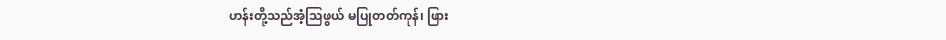ဟန်းတို့သည်အံ့သြဖွယ် မပြုတတ်ကုန်၊ ဖြား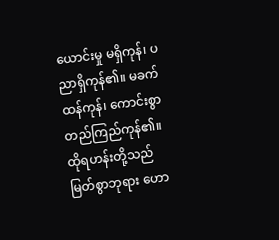ယောင်းမှု မရှိကုန်၊ ပညာရှိကုန်၏။ မခက်ထန်ကုန်၊ ကောင်းစွာတည်ကြည်ကုန်၏။ ထိုရဟန်းတို့သည် မြတ်စွာဘုရား ဟော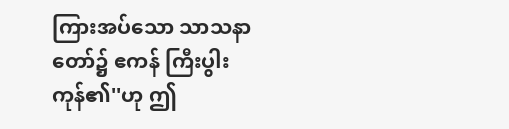ကြားအပ်သော သာသနာတော်၌ ဧကန် ကြီးပွါးကုန်၏''ဟု ဤ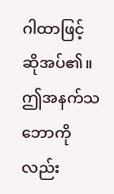ဂါထာဖြင့် ဆိုအပ်၏။ ဤအနက်သဘောကိုလည်း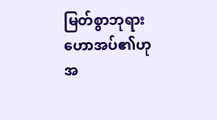မြတ်စွာဘုရား ဟောအပ်၏ဟု အ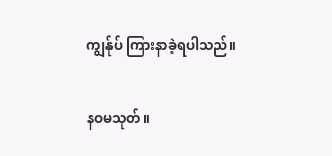ကျွန်ုပ် ကြားနာခဲ့ရပါသည်။

နဝမသုတ်။